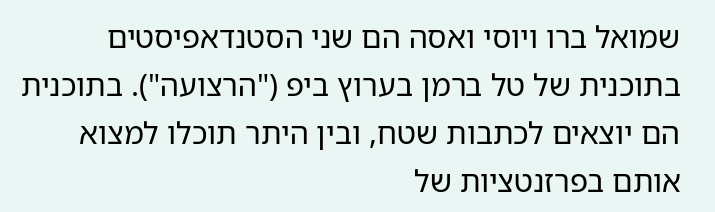שמואל ברו ויוסי ואסה הם שני הסטנדאפיסטים בתוכנית של טל ברמן בערוץ ביפ ("הרצועה"). בתוכנית הם יוצאים לכתבות שטח, ובין היתר תוכלו למצוא אותם בפרזנטציות של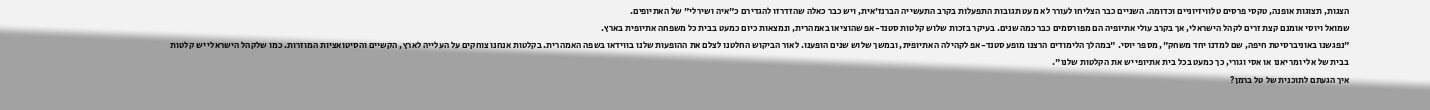הצגות, תצוגות אופנה, טקסי פרסים טלוויזיוניים וכדומה. השניים כבר הצליחו לעורר לא מעט תגובות התפעלות בקרב התעשייה הברנז'אית, ויש כבר כאלה שהזדרזו להגדירם כ"איה ושירלי" של האתיופים.
שמואל ויוסי אומנם קצת זרים לקהל הישראלי, אך בקרב עולי אתיופיה הם מפורסמים כבר כמה שנים. בעיקר בזכות שלוש קלטות סטנד-אפ שהוציאו באמהרית, ונמצאות כיום כמעט בבית כל משפחה אתיופית בארץ.
"נפגשנו באוניברסיטת חיפה, שם למדנו יחד משחק", מספר יוסי. "במהלך הלימודים הרצנו מופע סטנד-אפ לקהילה האתיופית, ובמשך שלוש שנים הופענו. לאור הביקוש החלטנו לצלם את ההופעות שלנו בווידאו בשפה האמהרית. בקלטות אנחנו צוחקים על העלייה לארץ, הקשיים והסיטואציות המוזרות. כמו שלקהל הישראלי יש קלטות בבית של אלי ומריאנו או אסי וגורי, כך כמעט בכל בית אתיופי יש את הקלטות שלנו".
איך הגעתם לתוכנית של טל ברמן?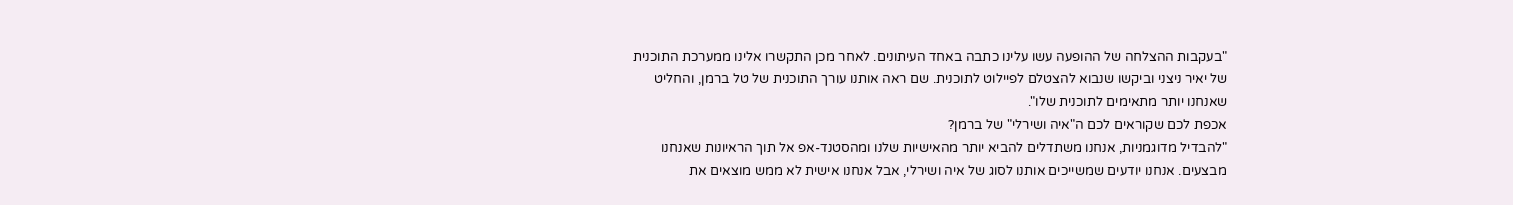"בעקבות ההצלחה של ההופעה עשו עלינו כתבה באחד העיתונים. לאחר מכן התקשרו אלינו ממערכת התוכנית של יאיר ניצני וביקשו שנבוא להצטלם לפיילוט לתוכנית. שם ראה אותנו עורך התוכנית של טל ברמן, והחליט שאנחנו יותר מתאימים לתוכנית שלו".
אכפת לכם שקוראים לכם ה"איה ושירלי" של ברמן?
"להבדיל מדוגמניות, אנחנו משתדלים להביא יותר מהאישיות שלנו ומהסטנד-אפ אל תוך הראיונות שאנחנו מבצעים. אנחנו יודעים שמשייכים אותנו לסוג של איה ושירלי, אבל אנחנו אישית לא ממש מוצאים את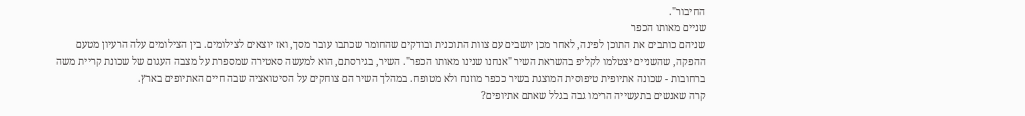החיבור".
שניים מאותו הכפר
שניהם כותבים את התוכן לפינה, לאחר מכן יושבים עם צוות התוכנית ובודקים שהחומר שכתבו עובר מסך, ואז יוצאים לצילומים. בין הצילומים עלה הרעיון מטעם ההפקה, שהשניים יצטלמו לקליפ בהשראת השיר "אנחנו שנינו מאותו הכפר". השיר, בגירסתם, הוא למעשה סאטירה שמספרת על מצבה העגום של שכונת קריית משה ברחובות - שכונה אתיופית טיפוסית המוצגת בשיר ככפר מוזנח ולא מטופח. במהלך השיר הם צוחקים על הסיטואציה שבה חיים האתיופים בארץ.
קרה שאנשים בתעשייה הרימו גבה בגלל שאתם אתיופים?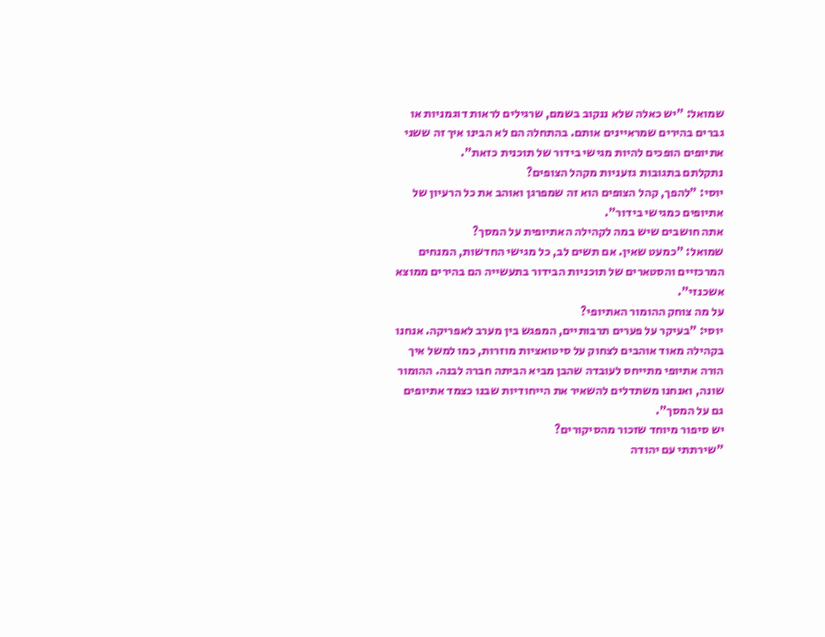שמואל: "יש כאלה שלא ננקוב בשמם, שרגילים לראות דוגמניות או גברים בהירים שמראיינים אותם. בהתחלה הם לא הבינו איך זה ששני אתיופים הופכים להיות מגישי בידור של תוכנית כזאת".
נתקלתם בתגובות גזעניות מקהל הצופים?
יוסי: "להפך, קהל הצופים הוא זה שמפרגן ואוהב את כל הרעיון של אתיופים כמגישי בידור".
אתה חושבים שיש במה לקהילה האתיופית על המסך?
שמואל: "כמעט שאין. אם תשים לב, כל מגישי החדשות, המנחים המרכזיים והסטארים של תוכניות הבידור בתעשייה הם בהירים ממוצא אשכנזי".
על מה צוחק ההומור האתיופי?
יוסי: "בעיקר על פערים תרבותיים, המפגש בין מערב לאפריקה. אנחנו בקהילה מאוד אוהבים לצחוק על סיטואציות מוזרות, כמו למשל איך הורה אתיופי מתייחס לעובדה שהבן מביא הביתה חברה לבנה. ההומור שונה, ואנחנו משתדלים להשאיר את הייחודיות שבנו כצמד אתיופים גם על המסך".
יש סיפור מיוחד שזכור מהסיקורים?
"שירתתי עם יהודה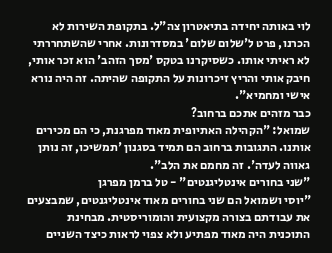לוי באותה יחידה בתיאטרון צה"ל. בתקופת השירות לא הכרנו, פרט ל'שלום שלום' במסדרונות. אחרי שהשתחררתי לא ראיתי אותו. כשסיקרנו בטקס 'מסך הזהב' הוא זכר אותי, חיבק אותי והריץ זיכרונות על התקופה שהיתה. זה היה נורא אישי ומחמיא".
כבר מזהים אתכם ברחוב?
שמואל: "הקהילה האתיופית מאוד מפרגנת, כי הם מכירים אותנו. התגובות ברחוב הם תמיד בסגנון 'תמשיכו, זה נותן גאווה לעדה'. זה מחמם את הלב".
"שני בחורים אינטליגנטים" - טל ברמן מפרגן
"יוסי ושמואל הם שני בחורים מאוד אינטליגנטים, שמבצעים את עבודתם בצורה מקצועית והומוריסטית. מבחינת התוכנית היה מאוד מפתיע ולא צפוי לראות כיצד השניים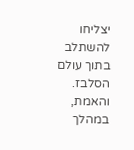יצליחו להשתלב בתוך עולם הסלבז. והאמת, במהלך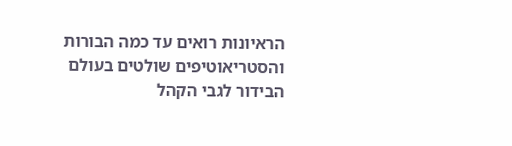הראיונות רואים עד כמה הבורות והסטריאוטיפים שולטים בעולם הבידור לגבי הקהל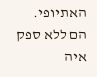האתיופי. הם ללא ספק איה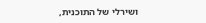ושירלי של התוכנית,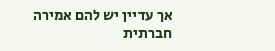אך עדיין יש להם אמירה חברתית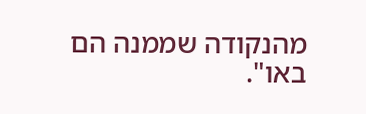מהנקודה שממנה הם באו".